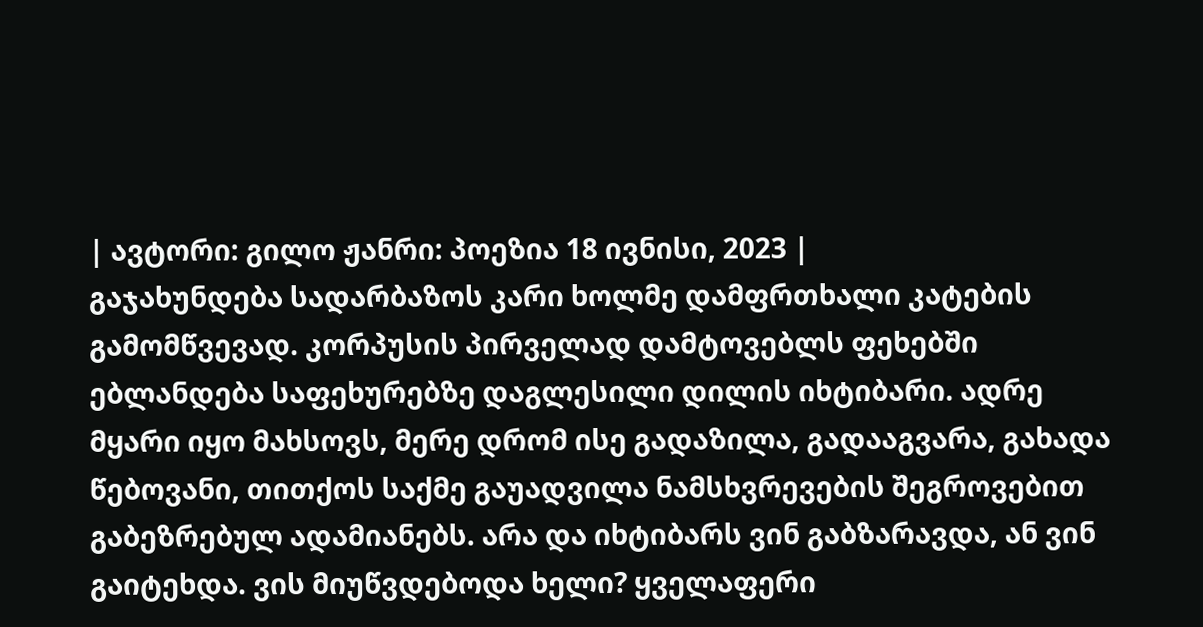| ავტორი: გილო ჟანრი: პოეზია 18 ივნისი, 2023 |
გაჯახუნდება სადარბაზოს კარი ხოლმე დამფრთხალი კატების გამომწვევად. კორპუსის პირველად დამტოვებლს ფეხებში ებლანდება საფეხურებზე დაგლესილი დილის იხტიბარი. ადრე მყარი იყო მახსოვს, მერე დრომ ისე გადაზილა, გადააგვარა, გახადა წებოვანი, თითქოს საქმე გაუადვილა ნამსხვრევების შეგროვებით გაბეზრებულ ადამიანებს. არა და იხტიბარს ვინ გაბზარავდა, ან ვინ გაიტეხდა. ვის მიუწვდებოდა ხელი? ყველაფერი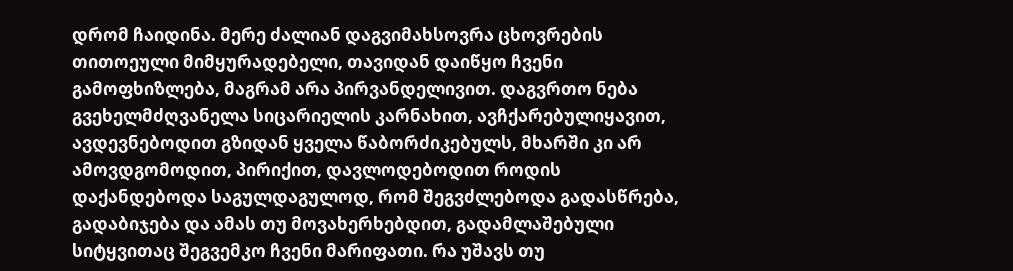დრომ ჩაიდინა. მერე ძალიან დაგვიმახსოვრა ცხოვრების თითოეული მიმყურადებელი, თავიდან დაიწყო ჩვენი გამოფხიზლება, მაგრამ არა პირვანდელივით. დაგვრთო ნება გვეხელმძღვანელა სიცარიელის კარნახით, ავჩქარებულიყავით, ავდევნებოდით გზიდან ყველა წაბორძიკებულს, მხარში კი არ ამოვდგომოდით, პირიქით, დავლოდებოდით როდის დაქანდებოდა საგულდაგულოდ, რომ შეგვძლებოდა გადასწრება, გადაბიჯება და ამას თუ მოვახერხებდით, გადამლაშებული სიტყვითაც შეგვემკო ჩვენი მარიფათი. რა უშავს თუ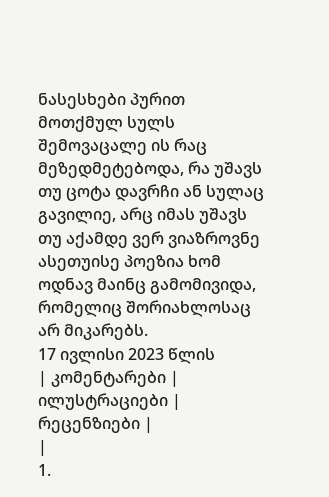ნასესხები პურით მოთქმულ სულს შემოვაცალე ის რაც მეზედმეტებოდა, რა უშავს თუ ცოტა დავრჩი ან სულაც გავილიე, არც იმას უშავს თუ აქამდე ვერ ვიაზროვნე
ასეთუისე პოეზია ხომ ოდნავ მაინც გამომივიდა, რომელიც შორიახლოსაც არ მიკარებს.
17 ივლისი 2023 წლის
| კომენტარები |
ილუსტრაციები |
რეცენზიები |
|
1.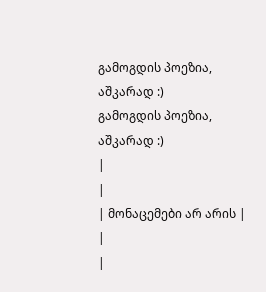გამოგდის პოეზია, აშკარად :)
გამოგდის პოეზია, აშკარად :)
|
|
| მონაცემები არ არის |
|
|